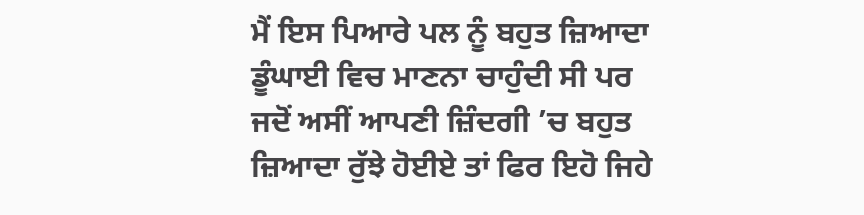ਮੈਂ ਇਸ ਪਿਆਰੇ ਪਲ ਨੂੰ ਬਹੁਤ ਜ਼ਿਆਦਾ ਡੂੰਘਾਈ ਵਿਚ ਮਾਣਨਾ ਚਾਹੁੰਦੀ ਸੀ ਪਰ ਜਦੋਂ ਅਸੀਂ ਆਪਣੀ ਜ਼ਿੰਦਗੀ ’ਚ ਬਹੁਤ ਜ਼ਿਆਦਾ ਰੁੱਝੇ ਹੋਈਏ ਤਾਂ ਫਿਰ ਇਹੋ ਜਿਹੇ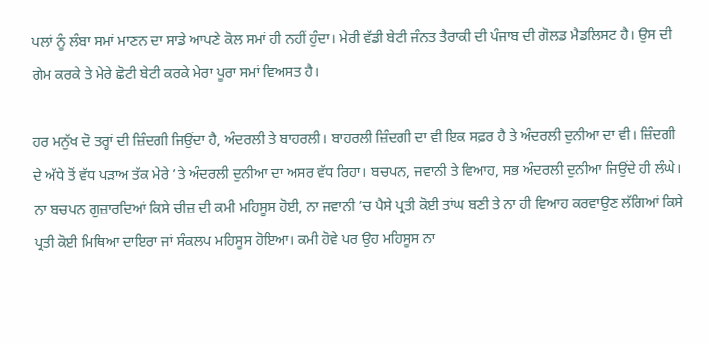ਪਲਾਂ ਨੂੰ ਲੰਬਾ ਸਮਾਂ ਮਾਣਨ ਦਾ ਸਾਡੇ ਆਪਣੇ ਕੋਲ ਸਮਾਂ ਹੀ ਨਹੀਂ ਹੁੰਦਾ। ਮੇਰੀ ਵੱਡੀ ਬੇਟੀ ਜੰਨਤ ਤੈਰਾਕੀ ਦੀ ਪੰਜਾਬ ਦੀ ਗੋਲਡ ਮੈਡਲਿਸਟ ਹੈ। ਉਸ ਦੀ ਗੇਮ ਕਰਕੇ ਤੇ ਮੇਰੇ ਛੋਟੀ ਬੇਟੀ ਕਰਕੇ ਮੇਰਾ ਪੂਰਾ ਸਮਾਂ ਵਿਅਸਤ ਹੈ।

ਹਰ ਮਨੁੱਖ ਦੋ ਤਰ੍ਹਾਂ ਦੀ ਜ਼ਿੰਦਗੀ ਜਿਉਂਦਾ ਹੈ, ਅੰਦਰਲੀ ਤੇ ਬਾਹਰਲੀ। ਬਾਹਰਲੀ ਜ਼ਿੰਦਗੀ ਦਾ ਵੀ ਇਕ ਸਫ਼ਰ ਹੈ ਤੇ ਅੰਦਰਲੀ ਦੁਨੀਆ ਦਾ ਵੀ। ਜ਼ਿੰਦਗੀ ਦੇ ਅੱਧੇ ਤੋਂ ਵੱਧ ਪੜਾਅ ਤੱਕ ਮੇਰੇ ’ਤੇ ਅੰਦਰਲੀ ਦੁਨੀਆ ਦਾ ਅਸਰ ਵੱਧ ਰਿਹਾ। ਬਚਪਨ, ਜਵਾਨੀ ਤੇ ਵਿਆਹ, ਸਭ ਅੰਦਰਲੀ ਦੁਨੀਆ ਜਿਉਂਦੇ ਹੀ ਲੰਘੇ।
ਨਾ ਬਚਪਨ ਗੁਜ਼ਾਰਦਿਆਂ ਕਿਸੇ ਚੀਜ਼ ਦੀ ਕਮੀ ਮਹਿਸੂਸ ਹੋਈ, ਨਾ ਜਵਾਨੀ ’ਚ ਪੈਸੇ ਪ੍ਰਤੀ ਕੋਈ ਤਾਂਘ ਬਣੀ ਤੇ ਨਾ ਹੀ ਵਿਆਹ ਕਰਵਾਉਣ ਲੱਗਿਆਂ ਕਿਸੇ ਪ੍ਰਤੀ ਕੋਈ ਮਿਥਿਆ ਦਾਇਰਾ ਜਾਂ ਸੰਕਲਪ ਮਹਿਸੂਸ ਹੋਇਆ। ਕਮੀ ਹੋਵੇ ਪਰ ਉਹ ਮਹਿਸੂਸ ਨਾ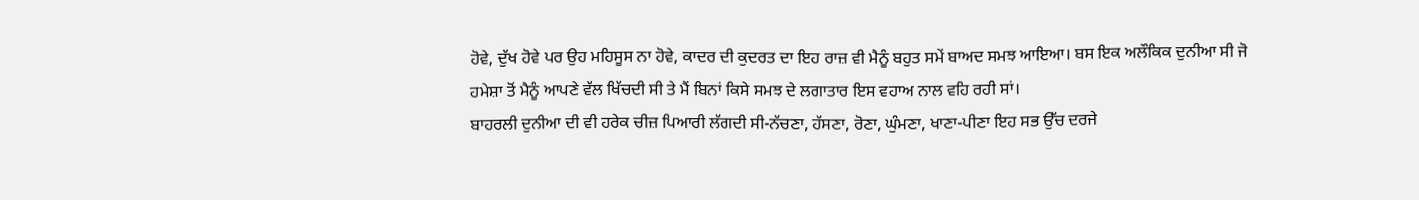ਹੋਵੇ, ਦੁੱਖ ਹੋਵੇ ਪਰ ਉਹ ਮਹਿਸੂਸ ਨਾ ਹੋਵੇ, ਕਾਦਰ ਦੀ ਕੁਦਰਤ ਦਾ ਇਹ ਰਾਜ਼ ਵੀ ਮੈਨੂੰ ਬਹੁਤ ਸਮੇਂ ਬਾਅਦ ਸਮਝ ਆਇਆ। ਬਸ ਇਕ ਅਲੌਕਿਕ ਦੁਨੀਆ ਸੀ ਜੋ ਹਮੇਸ਼ਾ ਤੋਂ ਮੈਨੂੰ ਆਪਣੇ ਵੱਲ ਖਿੱਚਦੀ ਸੀ ਤੇ ਮੈਂ ਬਿਨਾਂ ਕਿਸੇ ਸਮਝ ਦੇ ਲਗਾਤਾਰ ਇਸ ਵਹਾਅ ਨਾਲ ਵਹਿ ਰਹੀ ਸਾਂ।
ਬਾਹਰਲੀ ਦੁਨੀਆ ਦੀ ਵੀ ਹਰੇਕ ਚੀਜ਼ ਪਿਆਰੀ ਲੱਗਦੀ ਸੀ-ਨੱਚਣਾ, ਹੱਸਣਾ, ਰੋਣਾ, ਘੁੰਮਣਾ, ਖਾਣਾ-ਪੀਣਾ ਇਹ ਸਭ ਉੱਚ ਦਰਜੇ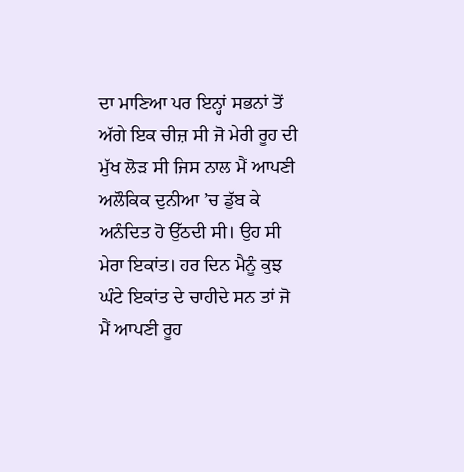ਦਾ ਮਾਣਿਆ ਪਰ ਇਨ੍ਹਾਂ ਸਭਨਾਂ ਤੋਂ ਅੱਗੇ ਇਕ ਚੀਜ਼ ਸੀ ਜੋ ਮੇਰੀ ਰੂਹ ਦੀ ਮੁੱਖ ਲੋੜ ਸੀ ਜਿਸ ਨਾਲ ਮੈਂ ਆਪਣੀ ਅਲੌਕਿਕ ਦੁਨੀਆ ’ਚ ਡੁੱਬ ਕੇ ਅਨੰਦਿਤ ਹੋ ਉੱਠਦੀ ਸੀ। ਉਹ ਸੀ ਮੇਰਾ ਇਕਾਂਤ। ਹਰ ਦਿਨ ਮੈਨੂੰ ਕੁਝ ਘੰਟੇ ਇਕਾਂਤ ਦੇ ਚਾਹੀਦੇ ਸਨ ਤਾਂ ਜੋ ਮੈਂ ਆਪਣੀ ਰੂਹ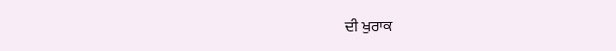ਦੀ ਖੁਰਾਕ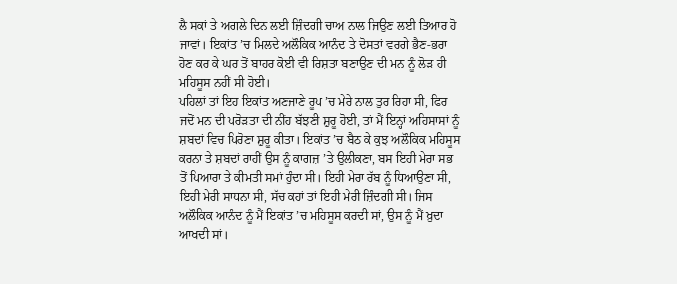ਲੈ ਸਕਾਂ ਤੇ ਅਗਲੇ ਦਿਨ ਲਈ ਜ਼ਿੰਦਗੀ ਚਾਅ ਨਾਲ ਜਿਉਣ ਲਈ ਤਿਆਰ ਹੋ ਜਾਵਾਂ। ਇਕਾਂਤ ’ਚ ਮਿਲਦੇ ਅਲੌਕਿਕ ਆਨੰਦ ਤੇ ਦੋਸਤਾਂ ਵਰਗੇ ਭੈਣ-ਭਰਾ ਹੋਣ ਕਰ ਕੇ ਘਰ ਤੋਂ ਬਾਹਰ ਕੋਈ ਵੀ ਰਿਸ਼ਤਾ ਬਣਾਉਣ ਦੀ ਮਨ ਨੂੰ ਲੋੜ ਹੀ ਮਹਿਸੂਸ ਨਹੀਂ ਸੀ ਹੋਈ।
ਪਹਿਲਾਂ ਤਾਂ ਇਹ ਇਕਾਂਤ ਅਣਜਾਣੇ ਰੂਪ ’ਚ ਮੇਰੇ ਨਾਲ ਤੁਰ ਰਿਹਾ ਸੀ, ਫਿਰ ਜਦੋਂ ਮਨ ਦੀ ਪਰੋੜਤਾ ਦੀ ਨੀਂਹ ਬੱਝਣੀ ਸ਼ੁਰੂ ਹੋਈ, ਤਾਂ ਮੈਂ ਇਨ੍ਹਾਂ ਅਹਿਸਾਸਾਂ ਨੂੰ ਸ਼ਬਦਾਂ ਵਿਚ ਪਿਰੋਣਾ ਸ਼ੁਰੂ ਕੀਤਾ। ਇਕਾਂਤ ’ਚ ਬੈਠ ਕੇ ਕੁਝ ਅਲੌਕਿਕ ਮਹਿਸੂਸ ਕਰਨਾ ਤੇ ਸ਼ਬਦਾਂ ਰਾਹੀਂ ਉਸ ਨੂੰ ਕਾਗਜ਼ ’ਤੇ ਉਲੀਕਣਾ, ਬਸ ਇਹੀ ਮੇਰਾ ਸਭ ਤੋਂ ਪਿਆਰਾ ਤੇ ਕੀਮਤੀ ਸਮਾਂ ਹੁੰਦਾ ਸੀ। ਇਹੀ ਮੇਰਾ ਰੱਬ ਨੂੰ ਧਿਆਉਣਾ ਸੀ, ਇਹੀ ਮੇਰੀ ਸਾਧਨਾ ਸੀ, ਸੱਚ ਕਹਾਂ ਤਾਂ ਇਹੀ ਮੇਰੀ ਜ਼ਿੰਦਗੀ ਸੀ। ਜਿਸ ਅਲੌਕਿਕ ਆਨੰਦ ਨੂੰ ਮੈਂ ਇਕਾਂਤ ’ਚ ਮਹਿਸੂਸ ਕਰਦੀ ਸਾਂ, ਉਸ ਨੂੰ ਮੈਂ ਖ਼ੁਦਾ ਆਖਦੀ ਸਾਂ।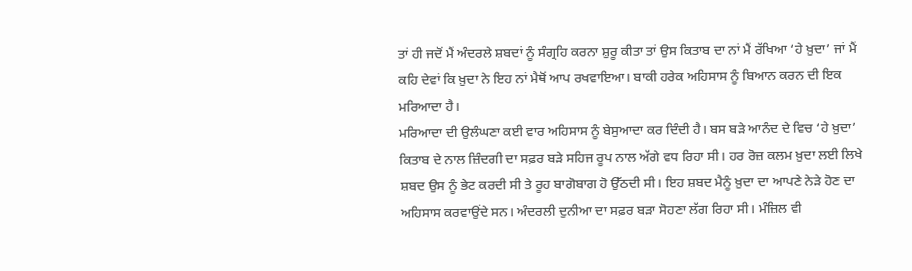ਤਾਂ ਹੀ ਜਦੋਂ ਮੈਂ ਅੰਦਰਲੇ ਸ਼ਬਦਾਂ ਨੂੰ ਸੰਗ੍ਰਹਿ ਕਰਨਾ ਸ਼ੁਰੂ ਕੀਤਾ ਤਾਂ ਉਸ ਕਿਤਾਬ ਦਾ ਨਾਂ ਮੈਂ ਰੱਖਿਆ ‘ਹੇ ਖ਼ੁਦਾ’ ਜਾਂ ਮੈਂ ਕਹਿ ਦੇਵਾਂ ਕਿ ਖ਼ੁਦਾ ਨੇ ਇਹ ਨਾਂ ਮੈਥੋਂ ਆਪ ਰਖਵਾਇਆ। ਬਾਕੀ ਹਰੇਕ ਅਹਿਸਾਸ ਨੂੰ ਬਿਆਨ ਕਰਨ ਦੀ ਇਕ ਮਰਿਆਦਾ ਹੈ।
ਮਰਿਆਦਾ ਦੀ ਉਲੰਘਣਾ ਕਈ ਵਾਰ ਅਹਿਸਾਸ ਨੂੰ ਬੇਸੁਆਦਾ ਕਰ ਦਿੰਦੀ ਹੈ। ਬਸ ਬੜੇ ਆਨੰਦ ਦੇ ਵਿਚ ‘ਹੇ ਖ਼ੁਦਾ’ ਕਿਤਾਬ ਦੇ ਨਾਲ ਜ਼ਿੰਦਗੀ ਦਾ ਸਫ਼ਰ ਬੜੇ ਸਹਿਜ ਰੂਪ ਨਾਲ ਅੱਗੇ ਵਧ ਰਿਹਾ ਸੀ। ਹਰ ਰੋਜ਼ ਕਲਮ ਖ਼ੁਦਾ ਲਈ ਲਿਖੇ ਸ਼ਬਦ ਉਸ ਨੂੰ ਭੇਟ ਕਰਦੀ ਸੀ ਤੇ ਰੂਹ ਬਾਗੋਬਾਗ ਹੋ ਉੱਠਦੀ ਸੀ। ਇਹ ਸ਼ਬਦ ਮੈਨੂੰ ਖ਼ੁਦਾ ਦਾ ਆਪਣੇ ਨੇੜੇ ਹੋਣ ਦਾ ਅਹਿਸਾਸ ਕਰਵਾਉਂਦੇ ਸਨ। ਅੰਦਰਲੀ ਦੁਨੀਆ ਦਾ ਸਫ਼ਰ ਬੜਾ ਸੋਹਣਾ ਲੱਗ ਰਿਹਾ ਸੀ। ਮੰਜ਼ਿਲ ਵੀ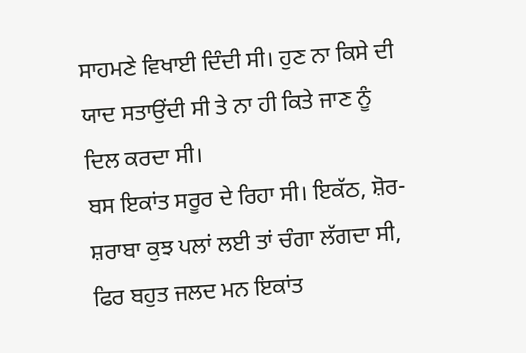ਸਾਹਮਣੇ ਵਿਖਾਈ ਦਿੰਦੀ ਸੀ। ਹੁਣ ਨਾ ਕਿਸੇ ਦੀ ਯਾਦ ਸਤਾਉਂਦੀ ਸੀ ਤੇ ਨਾ ਹੀ ਕਿਤੇ ਜਾਣ ਨੂੰ ਦਿਲ ਕਰਦਾ ਸੀ।
ਬਸ ਇਕਾਂਤ ਸਰੂਰ ਦੇ ਰਿਹਾ ਸੀ। ਇਕੱਠ, ਸ਼ੋਰ-ਸ਼ਰਾਬਾ ਕੁਝ ਪਲਾਂ ਲਈ ਤਾਂ ਚੰਗਾ ਲੱਗਦਾ ਸੀ, ਫਿਰ ਬਹੁਤ ਜਲਦ ਮਨ ਇਕਾਂਤ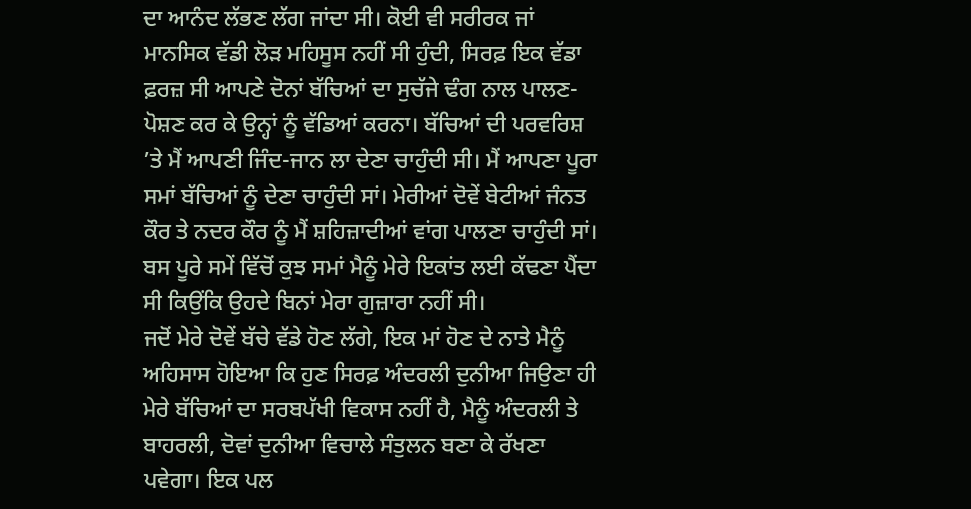ਦਾ ਆਨੰਦ ਲੱਭਣ ਲੱਗ ਜਾਂਦਾ ਸੀ। ਕੋਈ ਵੀ ਸਰੀਰਕ ਜਾਂ ਮਾਨਸਿਕ ਵੱਡੀ ਲੋੜ ਮਹਿਸੂਸ ਨਹੀਂ ਸੀ ਹੁੰਦੀ, ਸਿਰਫ਼ ਇਕ ਵੱਡਾ ਫ਼ਰਜ਼ ਸੀ ਆਪਣੇ ਦੋਨਾਂ ਬੱਚਿਆਂ ਦਾ ਸੁਚੱਜੇ ਢੰਗ ਨਾਲ ਪਾਲਣ-ਪੋਸ਼ਣ ਕਰ ਕੇ ਉਨ੍ਹਾਂ ਨੂੰ ਵੱਡਿਆਂ ਕਰਨਾ। ਬੱਚਿਆਂ ਦੀ ਪਰਵਰਿਸ਼ ’ਤੇ ਮੈਂ ਆਪਣੀ ਜਿੰਦ-ਜਾਨ ਲਾ ਦੇਣਾ ਚਾਹੁੰਦੀ ਸੀ। ਮੈਂ ਆਪਣਾ ਪੂਰਾ ਸਮਾਂ ਬੱਚਿਆਂ ਨੂੰ ਦੇਣਾ ਚਾਹੁੰਦੀ ਸਾਂ। ਮੇਰੀਆਂ ਦੋਵੇਂ ਬੇਟੀਆਂ ਜੰਨਤ ਕੌਰ ਤੇ ਨਦਰ ਕੌਰ ਨੂੰ ਮੈਂ ਸ਼ਹਿਜ਼ਾਦੀਆਂ ਵਾਂਗ ਪਾਲਣਾ ਚਾਹੁੰਦੀ ਸਾਂ। ਬਸ ਪੂਰੇ ਸਮੇਂ ਵਿੱਚੋਂ ਕੁਝ ਸਮਾਂ ਮੈਨੂੰ ਮੇਰੇ ਇਕਾਂਤ ਲਈ ਕੱਢਣਾ ਪੈਂਦਾ ਸੀ ਕਿਉਂਕਿ ਉਹਦੇ ਬਿਨਾਂ ਮੇਰਾ ਗੁਜ਼ਾਰਾ ਨਹੀਂ ਸੀ।
ਜਦੋਂ ਮੇਰੇ ਦੋਵੇਂ ਬੱਚੇ ਵੱਡੇ ਹੋਣ ਲੱਗੇ, ਇਕ ਮਾਂ ਹੋਣ ਦੇ ਨਾਤੇ ਮੈਨੂੰ ਅਹਿਸਾਸ ਹੋਇਆ ਕਿ ਹੁਣ ਸਿਰਫ਼ ਅੰਦਰਲੀ ਦੁਨੀਆ ਜਿਉਣਾ ਹੀ ਮੇਰੇ ਬੱਚਿਆਂ ਦਾ ਸਰਬਪੱਖੀ ਵਿਕਾਸ ਨਹੀਂ ਹੈ, ਮੈਨੂੰ ਅੰਦਰਲੀ ਤੇ ਬਾਹਰਲੀ, ਦੋਵਾਂ ਦੁਨੀਆ ਵਿਚਾਲੇ ਸੰਤੁਲਨ ਬਣਾ ਕੇ ਰੱਖਣਾ ਪਵੇਗਾ। ਇਕ ਪਲ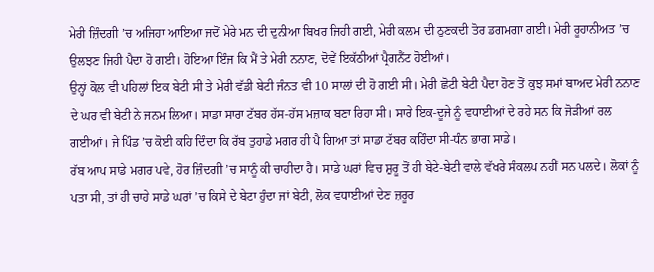ਮੇਰੀ ਜ਼ਿੰਦਗੀ ’ਚ ਅਜਿਹਾ ਆਇਆ ਜਦੋਂ ਮੇਰੇ ਮਨ ਦੀ ਦੁਨੀਆ ਬਿਖਰ ਜਿਹੀ ਗਈ, ਮੇਰੀ ਕਲਮ ਦੀ ਠੁਣਕਦੀ ਤੋਰ ਡਗਮਗਾ ਗਈ। ਮੇਰੀ ਰੂਹਾਨੀਅਤ ’ਚ ਉਲਝਣ ਜਿਹੀ ਪੈਦਾ ਹੋ ਗਈ। ਹੋਇਆ ਇੰਜ ਕਿ ਮੈਂ ਤੇ ਮੇਰੀ ਨਨਾਣ, ਦੋਵੇਂ ਇਕੱਠੀਆਂ ਪ੍ਰੈਗਨੈਂਟ ਹੋਈਆਂ।
ਉਨ੍ਹਾਂ ਕੋਲ ਵੀ ਪਹਿਲਾਂ ਇਕ ਬੇਟੀ ਸੀ ਤੇ ਮੇਰੀ ਵੱਡੀ ਬੇਟੀ ਜੰਨਤ ਵੀ 10 ਸਾਲਾਂ ਦੀ ਹੋ ਗਈ ਸੀ। ਮੇਰੀ ਛੋਟੀ ਬੇਟੀ ਪੈਦਾ ਹੋਣ ਤੋਂ ਕੁਝ ਸਮਾਂ ਬਾਅਦ ਮੇਰੀ ਨਨਾਣ ਦੇ ਘਰ ਵੀ ਬੇਟੀ ਨੇ ਜਨਮ ਲਿਆ। ਸਾਡਾ ਸਾਰਾ ਟੱਬਰ ਹੱਸ-ਹੱਸ ਮਜ਼ਾਕ ਬਣਾ ਰਿਹਾ ਸੀ। ਸਾਰੇ ਇਕ-ਦੂਜੇ ਨੂੰ ਵਧਾਈਆਂ ਦੇ ਰਹੇ ਸਨ ਕਿ ਜੋੜੀਆਂ ਰਲ ਗਈਆਂ। ਜੇ ਪਿੰਡ ’ਚ ਕੋਈ ਕਹਿ ਦਿੰਦਾ ਕਿ ਰੱਬ ਤੁਹਾਡੇ ਮਗਰ ਹੀ ਪੈ ਗਿਆ ਤਾਂ ਸਾਡਾ ਟੱਬਰ ਕਹਿੰਦਾ ਸੀ-ਧੰਨ ਭਾਗ ਸਾਡੇ।
ਰੱਬ ਆਪ ਸਾਡੇ ਮਗਰ ਪਵੇ, ਹੋਰ ਜ਼ਿੰਦਗੀ ’ਚ ਸਾਨੂੰ ਕੀ ਚਾਹੀਦਾ ਹੈ। ਸਾਡੇ ਘਰਾਂ ਵਿਚ ਸ਼ੁਰੂ ਤੋਂ ਹੀ ਬੇਟੇ-ਬੇਟੀ ਵਾਲੇ ਵੱਖਰੇ ਸੰਕਲਪ ਨਹੀਂ ਸਨ ਪਲਦੇ। ਲੋਕਾਂ ਨੂੰ ਪਤਾ ਸੀ, ਤਾਂ ਹੀ ਚਾਹੇ ਸਾਡੇ ਘਰਾਂ ’ਚ ਕਿਸੇ ਦੇ ਬੇਟਾ ਹੁੰਦਾ ਜਾਂ ਬੇਟੀ, ਲੋਕ ਵਧਾਈਆਂ ਦੇਣ ਜ਼ਰੂਰ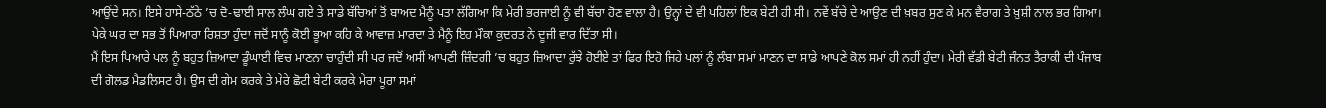ਆਉਂਦੇ ਸਨ। ਇਸੇ ਹਾਸੇ-ਠੱਠੇ ’ਚ ਦੋ-ਢਾਈ ਸਾਲ ਲੰਘ ਗਏ ਤੇ ਸਾਡੇ ਬੱਚਿਆਂ ਤੋਂ ਬਾਅਦ ਮੈਨੂੰ ਪਤਾ ਲੱਗਿਆ ਕਿ ਮੇਰੀ ਭਰਜਾਈ ਨੂੰ ਵੀ ਬੱਚਾ ਹੋਣ ਵਾਲਾ ਹੈ। ਉਨ੍ਹਾਂ ਦੇ ਵੀ ਪਹਿਲਾਂ ਇਕ ਬੇਟੀ ਹੀ ਸੀ। ਨਵੇਂ ਬੱਚੇ ਦੇ ਆਉਣ ਦੀ ਖ਼ਬਰ ਸੁਣ ਕੇ ਮਨ ਵੈਰਾਗ ਤੇ ਖ਼ੁਸ਼ੀ ਨਾਲ ਭਰ ਗਿਆ। ਪੇਕੇ ਘਰ ਦਾ ਸਭ ਤੋਂ ਪਿਆਰਾ ਰਿਸ਼ਤਾ ਹੁੰਦਾ ਜਦੋਂ ਸਾਨੂੰ ਕੋਈ ਭੂਆ ਕਹਿ ਕੇ ਆਵਾਜ਼ ਮਾਰਦਾ ਤੇ ਮੈਨੂੰ ਇਹ ਮੌਕਾ ਕੁਦਰਤ ਨੇ ਦੂਜੀ ਵਾਰ ਦਿੱਤਾ ਸੀ।
ਮੈਂ ਇਸ ਪਿਆਰੇ ਪਲ ਨੂੰ ਬਹੁਤ ਜ਼ਿਆਦਾ ਡੂੰਘਾਈ ਵਿਚ ਮਾਣਨਾ ਚਾਹੁੰਦੀ ਸੀ ਪਰ ਜਦੋਂ ਅਸੀਂ ਆਪਣੀ ਜ਼ਿੰਦਗੀ ’ਚ ਬਹੁਤ ਜ਼ਿਆਦਾ ਰੁੱਝੇ ਹੋਈਏ ਤਾਂ ਫਿਰ ਇਹੋ ਜਿਹੇ ਪਲਾਂ ਨੂੰ ਲੰਬਾ ਸਮਾਂ ਮਾਣਨ ਦਾ ਸਾਡੇ ਆਪਣੇ ਕੋਲ ਸਮਾਂ ਹੀ ਨਹੀਂ ਹੁੰਦਾ। ਮੇਰੀ ਵੱਡੀ ਬੇਟੀ ਜੰਨਤ ਤੈਰਾਕੀ ਦੀ ਪੰਜਾਬ ਦੀ ਗੋਲਡ ਮੈਡਲਿਸਟ ਹੈ। ਉਸ ਦੀ ਗੇਮ ਕਰਕੇ ਤੇ ਮੇਰੇ ਛੋਟੀ ਬੇਟੀ ਕਰਕੇ ਮੇਰਾ ਪੂਰਾ ਸਮਾਂ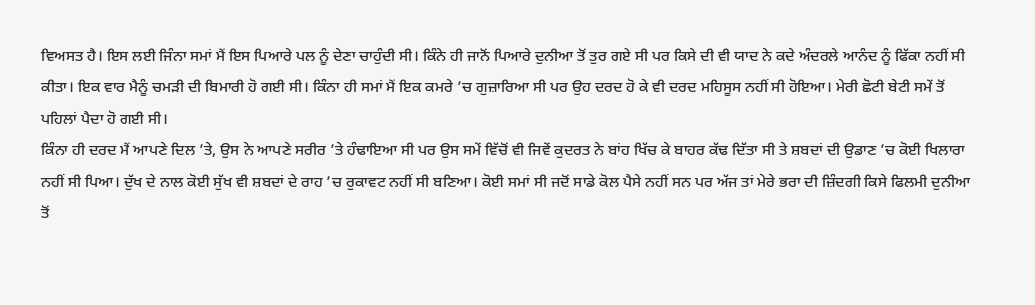ਵਿਅਸਤ ਹੈ। ਇਸ ਲਈ ਜਿੰਨਾ ਸਮਾਂ ਮੈਂ ਇਸ ਪਿਆਰੇ ਪਲ ਨੂੰ ਦੇਣਾ ਚਾਹੁੰਦੀ ਸੀ। ਕਿੰਨੇ ਹੀ ਜਾਨੋਂ ਪਿਆਰੇ ਦੁਨੀਆ ਤੋਂ ਤੁਰ ਗਏ ਸੀ ਪਰ ਕਿਸੇ ਦੀ ਵੀ ਯਾਦ ਨੇ ਕਦੇ ਅੰਦਰਲੇ ਆਨੰਦ ਨੂੰ ਫਿੱਕਾ ਨਹੀਂ ਸੀ ਕੀਤਾ। ਇਕ ਵਾਰ ਮੈਨੂੰ ਚਮੜੀ ਦੀ ਬਿਮਾਰੀ ਹੋ ਗਈ ਸੀ। ਕਿੰਨਾ ਹੀ ਸਮਾਂ ਮੈਂ ਇਕ ਕਮਰੇ ’ਚ ਗੁਜ਼ਾਰਿਆ ਸੀ ਪਰ ਉਹ ਦਰਦ ਹੋ ਕੇ ਵੀ ਦਰਦ ਮਹਿਸੂਸ ਨਹੀਂ ਸੀ ਹੋਇਆ। ਮੇਰੀ ਛੋਟੀ ਬੇਟੀ ਸਮੇਂ ਤੋਂ ਪਹਿਲਾਂ ਪੈਦਾ ਹੋ ਗਈ ਸੀ।
ਕਿੰਨਾ ਹੀ ਦਰਦ ਮੈਂ ਆਪਣੇ ਦਿਲ ’ਤੇ, ਉਸ ਨੇ ਆਪਣੇ ਸਰੀਰ ’ਤੇ ਹੰਢਾਇਆ ਸੀ ਪਰ ਉਸ ਸਮੇਂ ਵਿੱਚੋਂ ਵੀ ਜਿਵੇਂ ਕੁਦਰਤ ਨੇ ਬਾਂਹ ਖਿੱਚ ਕੇ ਬਾਹਰ ਕੱਢ ਦਿੱਤਾ ਸੀ ਤੇ ਸ਼ਬਦਾਂ ਦੀ ਉਡਾਣ ’ਚ ਕੋਈ ਖਿਲਾਰਾ ਨਹੀਂ ਸੀ ਪਿਆ। ਦੁੱਖ ਦੇ ਨਾਲ ਕੋਈ ਸੁੱਖ ਵੀ ਸ਼ਬਦਾਂ ਦੇ ਰਾਹ ’ਚ ਰੁਕਾਵਟ ਨਹੀਂ ਸੀ ਬਣਿਆ। ਕੋਈ ਸਮਾਂ ਸੀ ਜਦੋਂ ਸਾਡੇ ਕੋਲ ਪੈਸੇ ਨਹੀਂ ਸਨ ਪਰ ਅੱਜ ਤਾਂ ਮੇਰੇ ਭਰਾ ਦੀ ਜ਼ਿੰਦਗੀ ਕਿਸੇ ਫਿਲਮੀ ਦੁਨੀਆ ਤੋਂ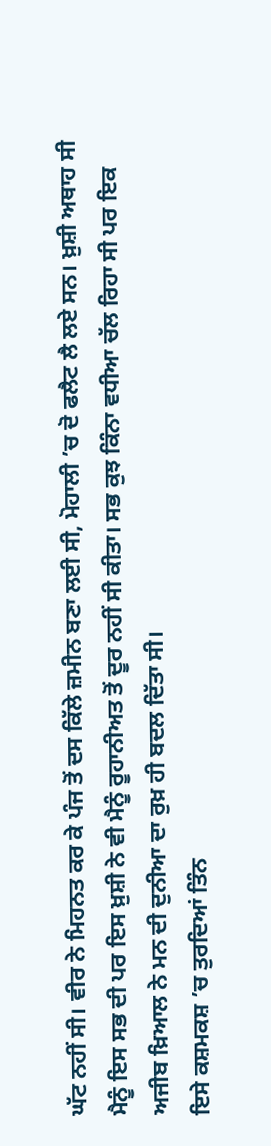ਘੱਟ ਨਹੀਂ ਸੀ। ਵੀਰ ਨੇ ਮਿਹਨਤ ਕਰ ਕੇ ਪੰਜ ਤੋਂ ਦਸ ਕਿੱਲੇ ਜ਼ਮੀਨ ਬਣਾ ਲਈ ਸੀ, ਮੋਹਾਲੀ ’ਚ ਦੋ ਫਲੈਟ ਲੈ ਲਏ ਸਨ। ਖ਼ੁਸ਼ੀ ਅਥਾਹ ਸੀ ਮੈਨੂੰ ਇਸ ਸਭ ਦੀ ਪਰ ਇਸ ਖ਼ੁਸ਼ੀ ਨੇ ਵੀ ਮੈਨੂੰ ਰੂਹਾਨੀਅਤ ਤੋਂ ਦੂਰ ਨਹੀਂ ਸੀ ਕੀਤਾ। ਸਭ ਕੁਝ ਕਿੰਨਾ ਵਧੀਆ ਚੱਲ ਰਿਹਾ ਸੀ ਪਰ ਇਕ ਅਜੀਬ ਖ਼ਿਆਲ ਨੇ ਮਨ ਦੀ ਦੁਨੀਆ ਦਾ ਰੁਖ਼ ਹੀ ਬਦਲ ਦਿੱਤਾ ਸੀ।
ਇਸੇ ਕਸ਼ਮਕਸ਼ ’ਚ ਤੁਰਦਿਆਂ ਤਿੰਨ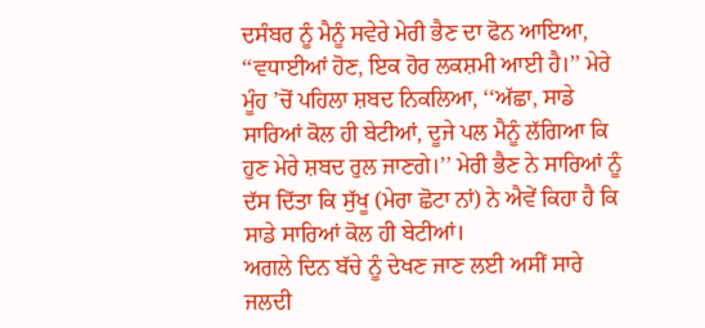ਦਸੰਬਰ ਨੂੰ ਮੈਨੂੰ ਸਵੇਰੇ ਮੇਰੀ ਭੈਣ ਦਾ ਫੋਨ ਆਇਆ, ‘‘ਵਧਾਈਆਂ ਹੋਣ, ਇਕ ਹੋਰ ਲਕਸ਼ਮੀ ਆਈ ਹੈ।’’ ਮੇਰੇ ਮੂੰਹ ’ਚੋਂ ਪਹਿਲਾ ਸ਼ਬਦ ਨਿਕਲਿਆ, ‘‘ਅੱਛਾ, ਸਾਡੇ ਸਾਰਿਆਂ ਕੋਲ ਹੀ ਬੇਟੀਆਂ, ਦੂਜੇ ਪਲ ਮੈਨੂੰ ਲੱਗਿਆ ਕਿ ਹੁਣ ਮੇਰੇ ਸ਼ਬਦ ਰੁਲ ਜਾਣਗੇ।’’ ਮੇਰੀ ਭੈਣ ਨੇ ਸਾਰਿਆਂ ਨੂੰ ਦੱਸ ਦਿੱਤਾ ਕਿ ਸੁੱਖੂ (ਮੇਰਾ ਛੋਟਾ ਨਾਂ) ਨੇ ਐਵੇਂ ਕਿਹਾ ਹੈ ਕਿ ਸਾਡੇ ਸਾਰਿਆਂ ਕੋਲ ਹੀ ਬੇਟੀਆਂ।
ਅਗਲੇ ਦਿਨ ਬੱਚੇ ਨੂੰ ਦੇਖਣ ਜਾਣ ਲਈ ਅਸੀਂ ਸਾਰੇ ਜਲਦੀ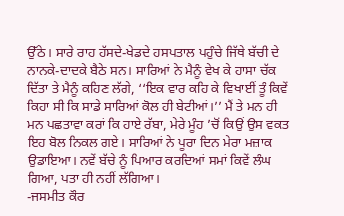ਉੱਠੇ। ਸਾਰੇ ਰਾਹ ਹੱਸਦੇ-ਖੇਡਦੇ ਹਸਪਤਾਲ ਪਹੁੰਚੇ ਜਿੱਥੇ ਬੱਚੀ ਦੇ ਨਾਨਕੇ-ਦਾਦਕੇ ਬੈਠੇ ਸਨ। ਸਾਰਿਆਂ ਨੇ ਮੈਨੂੰ ਵੇਖ ਕੇ ਹਾਸਾ ਚੱਕ ਦਿੱਤਾ ਤੇ ਮੈਨੂੰ ਕਹਿਣ ਲੱਗੇ, ‘‘ਇਕ ਵਾਰ ਕਹਿ ਕੇ ਵਿਖਾਈਂ ਤੂੰ ਕਿਵੇਂ ਕਿਹਾ ਸੀ ਕਿ ਸਾਡੇ ਸਾਰਿਆਂ ਕੋਲ ਹੀ ਬੇਟੀਆਂ।’’ ਮੈਂ ਤੇ ਮਨ ਹੀ ਮਨ ਪਛਤਾਵਾ ਕਰਾਂ ਕਿ ਹਾਏ ਰੱਬਾ, ਮੇਰੇ ਮੂੰਹ ’ਚੋਂ ਕਿਉਂ ਉਸ ਵਕਤ ਇਹ ਬੋਲ ਨਿਕਲ ਗਏ। ਸਾਰਿਆਂ ਨੇ ਪੂਰਾ ਦਿਨ ਮੇਰਾ ਮਜ਼ਾਕ ਉਡਾਇਆ। ਨਵੇਂ ਬੱਚੇ ਨੂੰ ਪਿਆਰ ਕਰਦਿਆਂ ਸਮਾਂ ਕਿਵੇਂ ਲੰਘ ਗਿਆ, ਪਤਾ ਹੀ ਨਹੀਂ ਲੱਗਿਆ।
-ਜਸਮੀਤ ਕੌਰ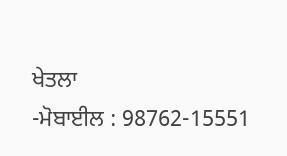ਖੇਤਲਾ
-ਮੋਬਾਈਲ : 98762-15551